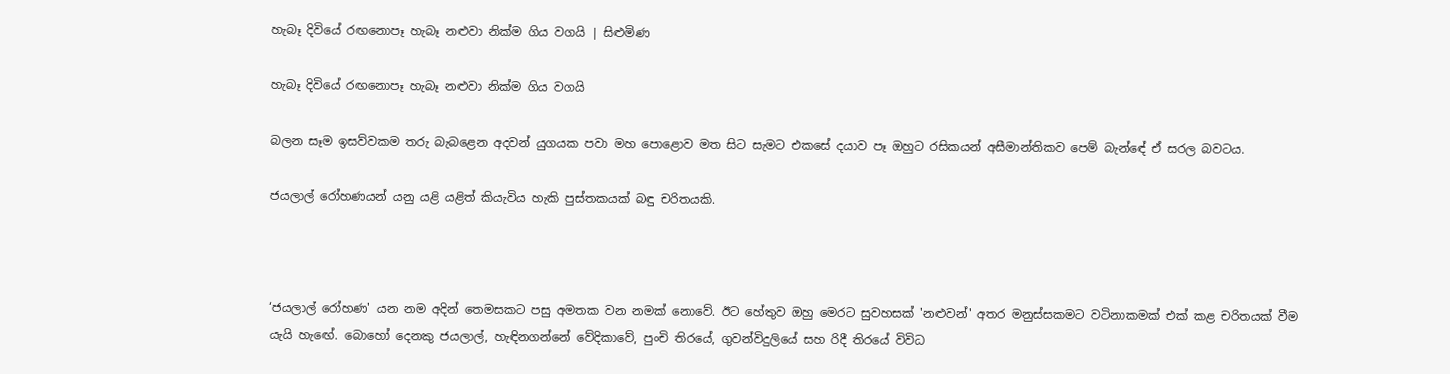හැබෑ දිවියේ රඟනොපෑ හැබෑ නළුවා නික්ම ගිය වගයි | සිළුමිණ

හැබෑ දිවියේ රඟනොපෑ හැබෑ නළුවා නික්ම ගිය වගයි

බලන සෑම ඉසව්වකම තරු බැබළෙන අදවන් යුගයක පවා මහ පොළොව මත සිට සැමට එකසේ දයාව පෑ ඔහුට රසිකයන් අසීමාන්තිකව පෙම් බැන්ඳේ ඒ සරල බවටය.

ජයලාල් රෝහණයන් යනු යළි යළිත් කියැවිය හැකි පුස්තකයක් බඳු චරිතයකි.



‘ජයලාල් රෝහණ' යන නම අදින් තෙමසකට පසු අමතක වන නමක් නොවේ. ඊට හේතුව ඔහු මෙරට සුවහසක් 'නළුවන්' අතර මනුස්සකමට වටිනාකමක් එක් කළ චරිතයක් වීම යැයි හැඟේ. බොහෝ දෙනකු ජයලාල්, හැඳිනගන්නේ වේදිකාවේ, පුංචි තිරයේ, ගුවන්විදුලියේ සහ රිදී තිරයේ විවිධ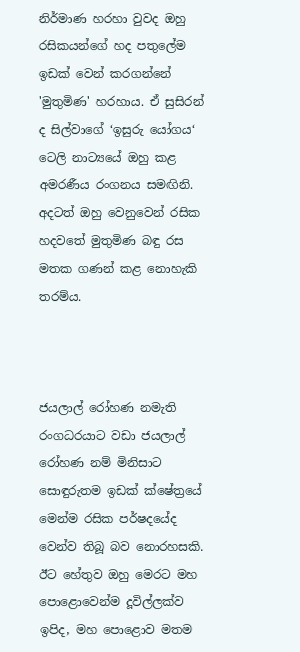නිර්මාණ හරහා වුවද ඔහු රසිකයන්ගේ හද පතුලේම ඉඩක් වෙන් කරගන්නේ 'මුතුමිණ' හරහාය. ඒ සුසිරන් ද සිල්වාගේ ‘ඉසුරු යෝගය‘ ටෙලි නාට්‍යයේ ඔහු කළ අමරණීය රංගනය සමඟිනි. අදටත් ඔහු වෙනුවෙන් රසික හදවතේ මුතුමිණ බඳු රස මතක ගණන් කළ නොහැකි තරම්ය.



ජයලාල් රෝහණ නමැති රංගධරයාට වඩා ජයලාල් රෝහණ නම් මිනිසාට සොඳුරුතම ඉඩක් ක්ෂේත්‍රයේ මෙන්ම රසික පර්ෂදයේද වෙන්ව තිබූ බව නොරහසකි. ඊට හේතුව ඔහු මෙරට මහ පොළොවෙන්ම දූවිල්ලක්ව ඉපිද, මහ පොළොව මතම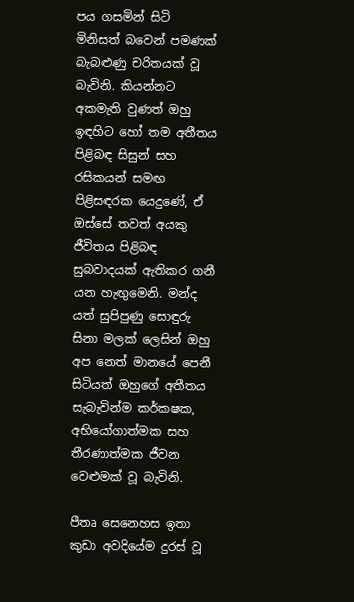පය ගසමින් සිටි මිනිසත් බවෙන් පමණක් බැබළුණු චරිතයක් වූ බැවිනි. කියන්නට අකමැති වුණත් ඔහු ඉඳහිට හෝ තම අතීතය පිළිබඳ සිසුන් සහ රසිකයන් සමඟ පිළිසඳරක යෙදුණේ, ඒ ඔස්සේ තවත් අයකු ජීවිතය පිළිබඳ සුබවාදයක් ඇතිකර ගනී යන හැඟුමෙනි. මන්ද යත් සුපිපුණු සොඳුරු සිනා මලක් ලෙසින් ඔහු අප නෙත් මානයේ පෙනී සිටියත් ඔහුගේ අතීතය සැබැවින්ම කර්කෂක, අභියෝගාත්මක සහ තීරණාත්මක ජීවන වෙළුමක් වූ බැවිනි.

පීතෘ සෙනෙහස ඉතා කුඩා අවදියේම දුරස් වූ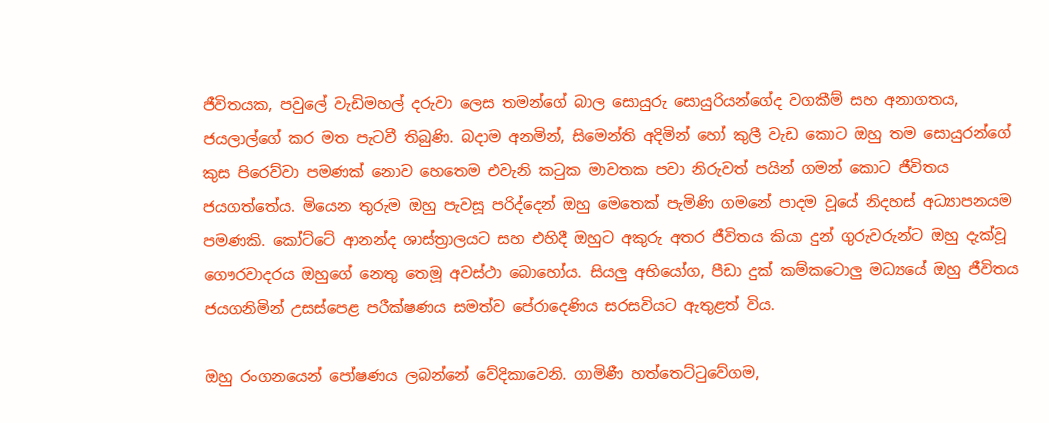ජීවිතයක, පවුලේ වැඩිමහල් දරුවා ලෙස තමන්ගේ බාල සොයුරු සොයුරියන්ගේද වගකීම් සහ අනාගතය, ජයලාල්ගේ කර මත පැටවී තිබුණි. බදාම අනමින්, සිමෙන්ති අදිමින් හෝ කුලී වැඩ කොට ඔහු තම සොයුරන්ගේ කුස පිරෙව්වා පමණක් නොව හෙතෙම එවැනි කටුක මාවතක පවා නිරුවත් පයින් ගමන් කොට ජීවිතය ජයගත්තේය. මියෙන තුරුම ඔහු පැවසූ පරිද්දෙන් ඔහු මෙතෙක් පැමිණි ගමනේ පාදම වූයේ නිදහස් අධ්‍යාපනයම පමණකි. කෝට්ටේ ආනන්ද ශාස්ත්‍රාලයට සහ එහිදී ඔහුට අකුරු අතර ජීවිතය කියා දුන් ගුරුවරුන්ට ඔහු දැක්වූ ගෞරවාදරය ඔහුගේ නෙතු තෙමූ අවස්ථා බොහෝය. සියලු අභියෝග, පීඩා දුක් කම්කටොලු මධ්‍යයේ ඔහු ජීවිතය ජයගනිමින් උසස්පෙළ පරීක්ෂණය සමත්ව පේරාදෙණිය සරසවියට ඇතුළත් විය.

ඔහු රංගනයෙන් පෝෂණය ලබන්නේ වේදිකාවෙනි. ගාමිණී හත්තෙට්ටුවේගම,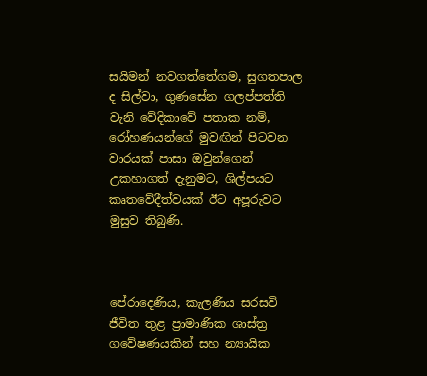සයිමන් නවගත්තේගම, සුගතපාල ද සිල්වා, ගුණසේන ගලප්පත්ති වැනි වේදිකාවේ පතාක නම්, රෝහණයන්ගේ මුවඟින් පිටවන වාරයක් පාසා ඔවුන්ගෙන් උකහාගත් දැනුමට, ශිල්පයට කෘතවේදීත්වයක් ඊට අපූරුවට මුසුව තිබුණි.



පේරාදෙණිය, කැලණිය සරසවි ජීවිත තුළ ප්‍රාමාණික ශාස්ත්‍ර ගවේෂණයකින් සහ න්‍යායික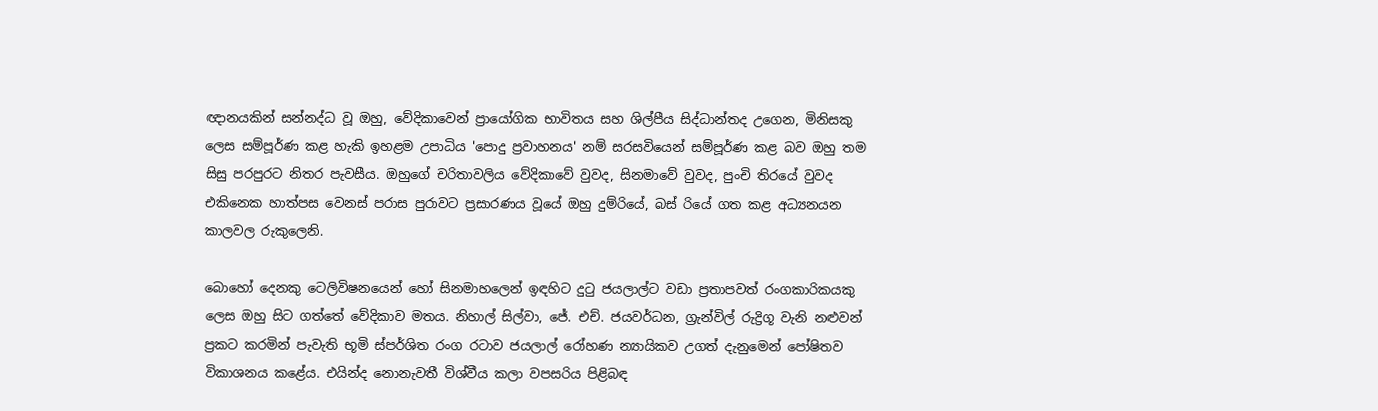ඥානයකින් සන්නද්ධ වූ ඔහු, වේදිකාවෙන් ප්‍රායෝගික භාවිතය සහ ශිල්පීය සිද්ධාන්තද උගෙන, මිනිසකු ලෙස සම්පූර්ණ කළ හැකි ඉහළම උපාධිය 'පොදු ප්‍රවාහනය' නම් සරසවියෙන් සම්පූර්ණ කළ බව ඔහු තම සිසු පරපුරට නිතර පැවසීය. ඔහුගේ චරිතාවලිය වේදිකාවේ වුවද, සිනමාවේ වුවද, පුංචි තිරයේ වුවද එකිනෙක හාත්පස වෙනස් පරාස පුරාවට ප්‍රසාරණය වූයේ ඔහු දුම්රියේ, බස් රියේ ගත කළ අධ්‍යනයන කාලවල රුකුලෙනි.

බොහෝ දෙනකු ටෙලිවිෂනයෙන් හෝ සිනමාහලෙන් ඉඳහිට දුටු ජයලාල්ට වඩා ප්‍රතාපවත් රංගකාරිකයකු ලෙස ඔහු සිට ගත්තේ වේදිකාව මතය. නිහාල් සිල්වා, ජේ. එච්. ජයවර්ධන, ග්‍රැන්විල් රුද්‍රිගූ වැනි නළුවන් ප්‍රකට කරමින් පැවැති භූමි ස්පර්ශිත රංග රටාව ජයලාල් රෝහණ න්‍යායිකව උගත් දැනුමෙන් පෝෂිතව විකාශනය කළේය. එයින්ද නොනැවතී විශ්වීය කලා වපසරිය පිළිබඳ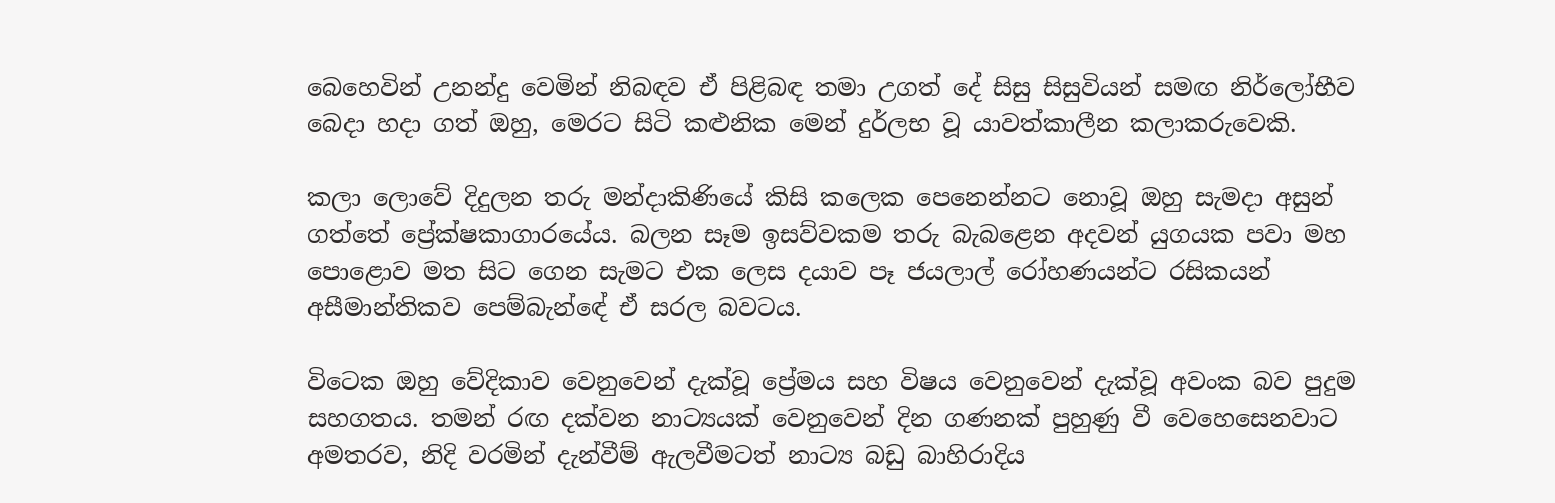බෙහෙවින් උනන්දු වෙමින් නිබඳව ඒ පිළිබඳ තමා උගත් දේ සිසු සිසුවියන් සමඟ නිර්ලෝභීව බෙදා හදා ගත් ඔහු, මෙරට සිටි කළුනික මෙන් දුර්ලභ වූ යාවත්කාලීන කලාකරුවෙකි.

කලා ලොවේ දිදුලන තරු මන්දාකිණියේ කිසි කලෙක පෙනෙන්නට නොවූ ඔහු සැමදා අසුන් ගත්තේ ප්‍රේක්ෂකාගාරයේය. බලන සෑම ඉසව්වකම තරු බැබළෙන අදවන් යුගයක පවා මහ පොළොව මත සිට ගෙන සැමට එක ලෙස දයාව පෑ ජයලාල් රෝහණයන්ට රසිකයන් අසීමාන්තිකව පෙම්බැන්ඳේ ඒ සරල බවටය.

විටෙක ඔහු වේදිකාව වෙනුවෙන් දැක්වූ ප්‍රේමය සහ විෂය වෙනුවෙන් දැක්වූ අවංක බව පුදුම සහගතය. තමන් රඟ දක්වන නාට්‍යයක් වෙනුවෙන් දින ගණනක් පුහුණු වී වෙහෙසෙනවාට අමතරව, නිදි වරමින් දැන්වීම් ඇලවීමටත් නාට්‍ය බඩු බාහිරාදිය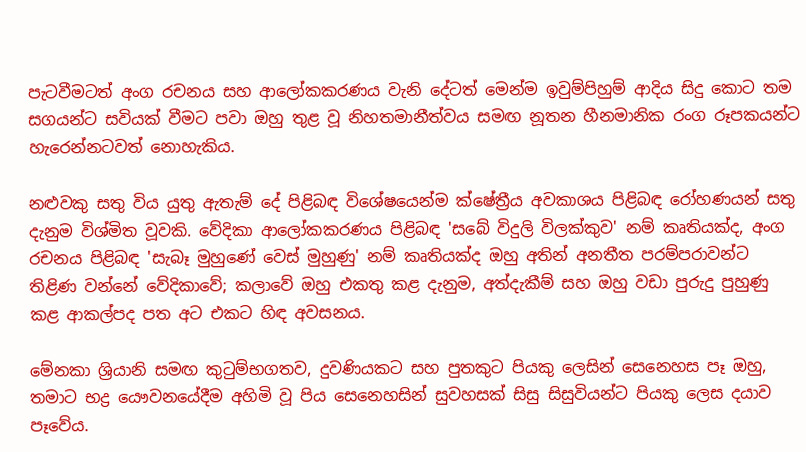පැටවීමටත් අංග රචනය සහ ආලෝකකරණය වැනි දේටත් මෙන්ම ඉවුම්පිහුම් ආදිය සිදු කොට තම සගයන්ට සවියක් වීමට පවා ඔහු තුළ වූ නිහතමානීත්වය සමඟ නූතන හීනමානික රංග රූපකයන්ට හැරෙන්නටවත් නොහැකිය.

නළුවකු සතු විය යුතු ඇතැම් දේ පිළිබඳ විශේෂයෙන්ම ක්ෂේත්‍රීය අවකාශය පිළිබඳ රෝහණයන් සතු දැනුම විශ්මිත වූවකි. වේදිකා ආලෝකකරණය පිළිබඳ 'සබේ විදුලි විලක්කුව' නම් කෘතියක්ද, අංග රචනය පිළිබඳ 'සැබෑ මුහුණේ වෙස් මුහුණු' නම් කෘතියක්ද ඔහු අතින් අනතීත පරම්පරාවන්ට තිළිණ වන්නේ වේදිකාවේ; කලාවේ ඔහු එකතු කළ දැනුම, අත්දැකීම් සහ ඔහු වඩා පුරුදු පුහුණු කළ ආකල්පද පත අට එකට හිඳ අවසනය.

මේනකා ශ්‍රියානි සමඟ කුටුම්භගතව, දුවණියකට සහ පුතකුට පියකු ලෙසින් සෙනෙහස පෑ ඔහු, තමාට භද්‍ර යෞවනයේදීම අහිමි වූ පිය සෙනෙහසින් සුවහසක් සිසු සිසුවියන්ට පියකු ලෙස දයාව පෑවේය.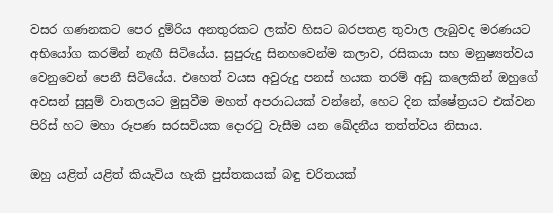වසර ගණනකට පෙර දුම්රිය අනතුරකට ලක්ව හිසට බරපතළ තුවාල ලැබුවද මරණයට අභියෝග කරමින් නැඟී සිටියේය. සුපුරුදු සිනහවෙන්ම කලාව, රසිකයා සහ මනුෂ්‍යත්වය වෙනුවෙන් පෙනී සිටියේය. එහෙත් වයස අවුරුදු පනස් හයක තරම් අඩු කලෙකින් ඔහුගේ අවසන් සුසුම් වාතලයට මුසුවීම මහත් අපරාධයක් වන්නේ, හෙට දින ක්ෂේත්‍රයට එක්වන පිරිස් හට මහා රූපණ සරසවියක දොරටු වැසීම යන ඛේදනීය තත්ත්වය නිසාය.

ඔහු යළිත් යළිත් කියැවිය හැකි පුස්තකයක් බඳු චරිතයක්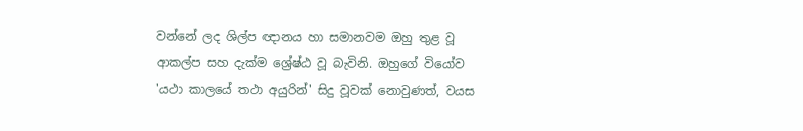වන්නේ ලද ශිල්ප ඥානය හා සමානවම ඔහු තුළ වූ ආකල්ප සහ දැක්ම ශ්‍රේෂ්ඨ වූ බැවිනි. ඔහුගේ වියෝව 'යථා කාලයේ තථා අයුරින්' සිදු වූවක් නොවුණත්, වයස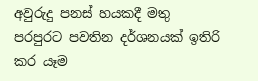අවුරුදු පනස් හයකදී මතු පරපුරට පවතින දර්ශනයක් ඉතිරි කර යෑම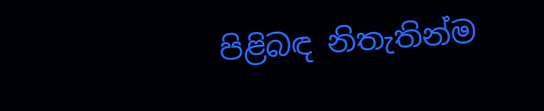පිළිබඳ නිතැතින්ම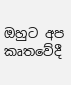ඔහුට අප කෘතවේදී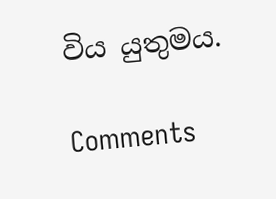විය යුතුමය.

Comments